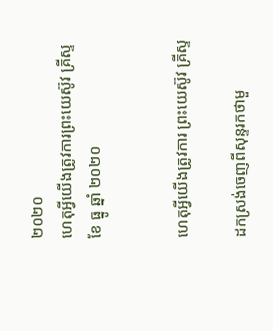២០២០
ហេតុអ្វីយើងត្រូវការព្រះយេស៊ូវ គ្រីស្ទ
ខែ ធ្នូ ឆ្នាំ ២០២០


ហេតុអ្វីយើងត្រូវការ ព្រះយេស៊ូវ គ្រីស្ទ

ដកស្រង់ចេញពីសុន្ទរកថាមួ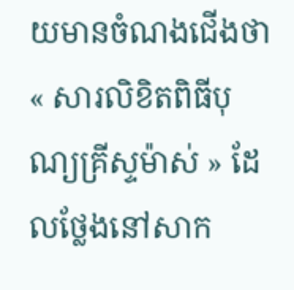យមានចំណងជើងថា « សារលិខិតពិធីបុណ្យគ្រីស្ទម៉ាស់ » ដែលថ្លែងនៅសាក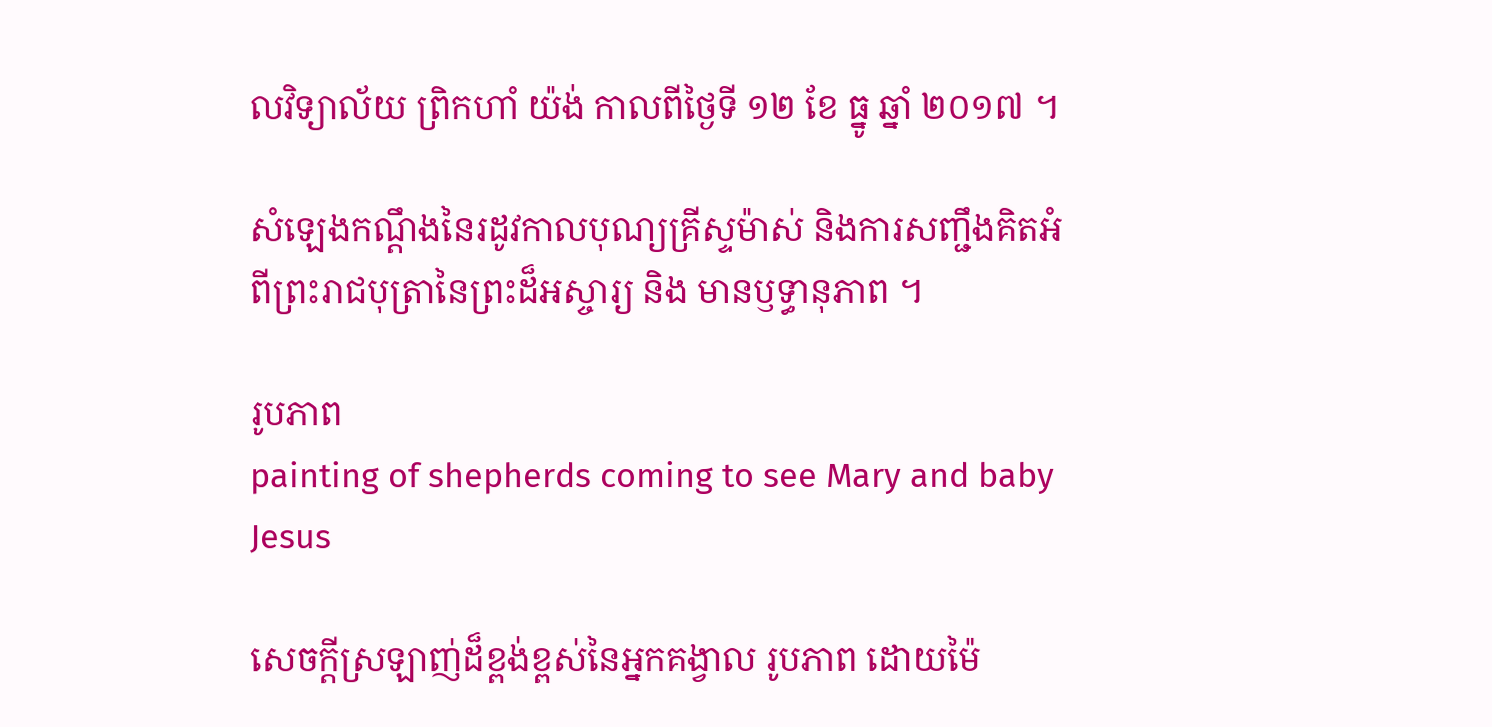លវិទ្យាល័យ ព្រិកហាំ យ៉ង់ កាលពីថ្ងៃទី ១២ ខែ ធ្នូ ឆ្នាំ ២០១៧ ។

សំឡេងកណ្តឹងនៃរដូវកាលបុណ្យគ្រីស្ទម៉ាស់ និងការសញ្ជឹងគិតអំពីព្រះរាជបុត្រានៃព្រះដ៏អស្ចារ្យ និង មានឫទ្ធានុភាព ។

រូបភាព
painting of shepherds coming to see Mary and baby Jesus

សេចក្តីស្រឡាញ់ដ៏ខ្ពង់ខ្ពស់នៃអ្នកគង្វាល រូបភាព ដោយម៉ៃ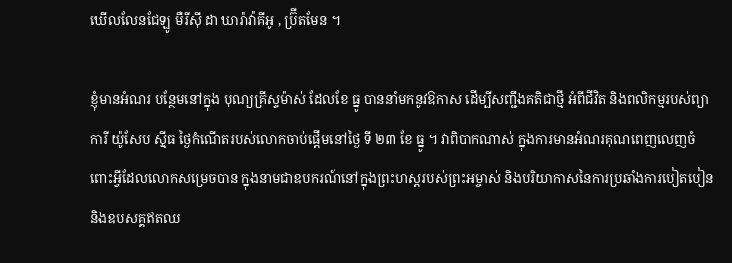ឃើលលែនជែឡូ មឺរីស៊ី ដា ឃារ៉ាវ៉ាគីអូ , ប្រ៊ីតមែន ។

ខ្ញុំមានអំណរ បន្ថែមនៅក្នុង បុណ្យគ្រីស្ទម៉ាស់ ដែលខែ ធ្នូ បាននាំមកនូវឱកាស ដើម្បីសញ្ជឹងគតិជាថ្មី អំពីជីវិត និងពលិកម្មរបស់ព្យាការី យ៉ូសែប ស៊្មីធ ថ្ងៃកំណើតរបស់លោកចាប់ផ្តើមនៅថ្ងៃ ទី ២៣ ខែ ធ្នូ ។ វាពិបាកណាស់ ក្នុងការមានអំណរគុណពេញលេញចំពោះអ្វីដែលលោកសម្រេចបាន ក្នុងនាមជាឧបករណ៍នៅក្នុងព្រះហស្តរបស់ព្រះអម្ចាស់ និងបរិយាកាសនៃការប្រឆាំងការបៀតបៀន និងឧបសគ្គឥតឈ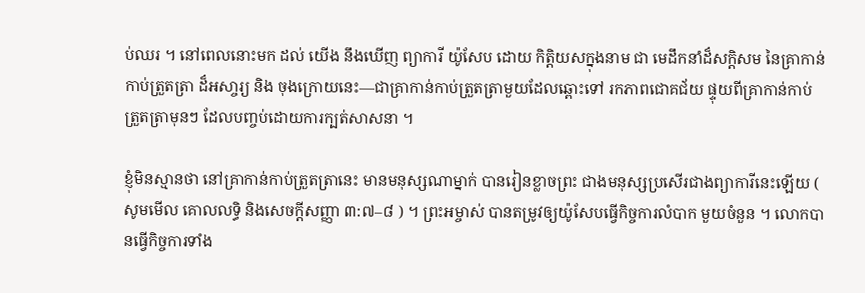ប់ឈរ ។ នៅពេលនោះមក ដល់ យើង នឹងឃើញ ព្យាការី យ៉ូសែប ដោយ កិត្តិយសក្នុងនាម ជា មេដឹកនាំដ៏សក្តិសម នៃគ្រាកាន់កាប់ត្រួតត្រា ដ៏អសា្ចរ្យ និង ចុងក្រោយនេះ—ជាគ្រាកាន់កាប់ត្រួតត្រាមួយដែលឆ្ពោះទៅ រកភាពជោគជ័យ ផ្ទុយពីគ្រាកាន់កាប់ត្រួតត្រាមុនៗ ដែលបញ្ចប់ដោយការក្បត់សាសនា ។

ខ្ញុំមិនស្មានថា នៅគ្រាកាន់កាប់ត្រួតត្រានេះ មានមនុស្សណាម្នាក់ បានរៀនខ្លាចព្រះ ជាងមនុស្សប្រសើរជាងព្យាការីនេះឡើយ ( សូមមើល គោលលទ្ធិ និងសេចក្ដីសញ្ញា ៣:៧–៨ ) ។ ព្រះអម្ចាស់ បានតម្រូវឲ្យយ៉ូសែបធ្វើកិច្ចការលំបាក មួយចំនួន ។ លោកបានធ្វើកិច្ចការទាំង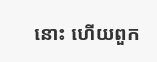នោះ ហើយពួក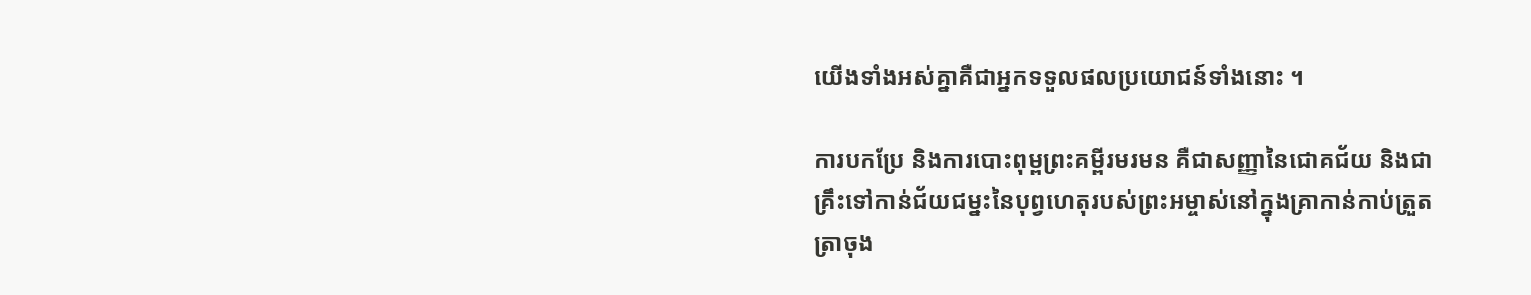យើងទាំងអស់គ្នាគឺជាអ្នកទទួលផលប្រយោជន៍ទាំងនោះ ។

ការបកប្រែ និងការបោះពុម្ពព្រះគម្ពីរមរមន គឺជាសញ្ញានៃជោគជ័យ និងជាគ្រឹះទៅកាន់ជ័យជម្នះនៃបុព្វហេតុរបស់ព្រះអម្ចាស់នៅក្នុងគ្រាកាន់កាប់ត្រួតត្រាចុង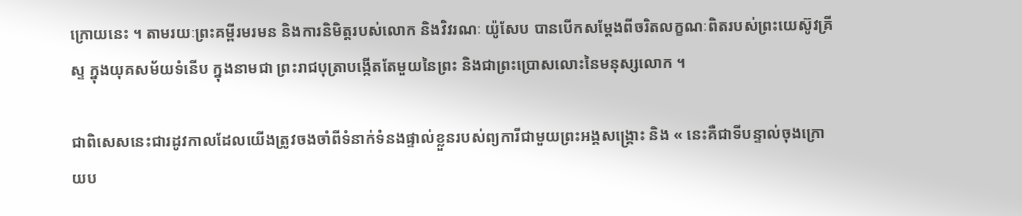ក្រោយនេះ ។ តាមរយៈព្រះគម្ពីរមរមន និងការនិមិត្តរបស់លោក និងវិវរណៈ យ៉ូសែប បានបើកសម្តែងពីចរិតលក្ខណៈពិតរបស់ព្រះយេស៊ូវគ្រីស្ទ ក្នុងយុគសម័យទំនើប ក្នុងនាមជា ព្រះរាជបុត្រាបង្កើតតែមួយនៃព្រះ និងជាព្រះប្រោសលោះនៃមនុស្សលោក ។

ជាពិសេសនេះជារដូវកាលដែលយើងត្រូវចងចាំពីទំនាក់ទំនងផ្ទាល់ខ្លួនរបស់ព្យការីជាមួយព្រះអង្គសង្គ្រោះ និង « នេះគឺជាទីបន្ទាល់ចុងក្រោយប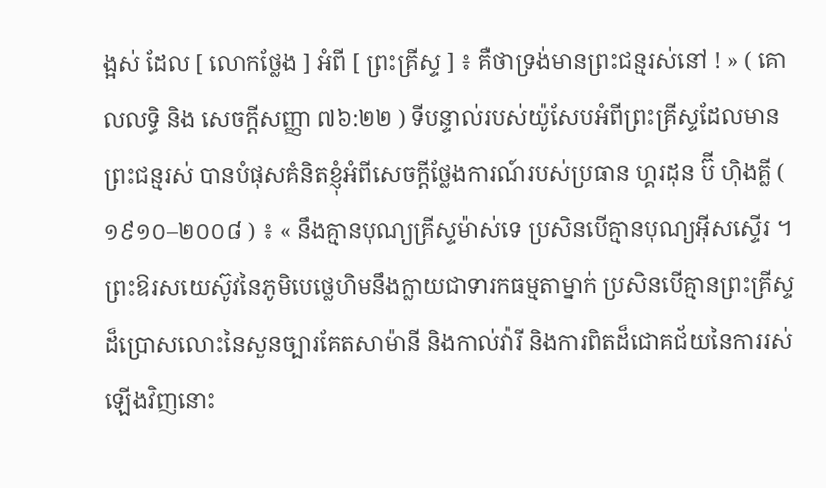ង្អស់ ដែល [ លោកថ្លែង ] អំពី [ ព្រះគ្រីស្ទ ] ៖ គឺថាទ្រង់មានព្រះជន្មរស់នៅ ! » ( គោលលទ្ធិ និង សេចក្ដីសញ្ញា ៧៦:២២ ) ទីបន្ទាល់របស់យ៉ូសែបអំពីព្រះគ្រីស្ទដែលមានព្រះជន្មរស់ បានបំផុសគំនិតខ្ញុំអំពីសេចក្តីថ្លែងការណ៍របស់ប្រធាន ហ្គរដុន ប៊ី ហ៊ិងគ្លី ( ១៩១០–២០០៨ ) ៖ « នឹងគ្មានបុណ្យគ្រីស្ទម៉ាស់ទេ ប្រសិនបើគ្មានបុណ្យអ៊ីសស្ទើរ ។ ព្រះឱរសយេស៊ូវនៃភូមិបេថ្លេហិមនឹងក្លាយជាទារកធម្មតាម្នាក់ ប្រសិនបើគ្មានព្រះគ្រីស្ទដ៏ប្រោសលោះនៃសួនច្បារគែតសាម៉ានី និងកាល់វ៉ារី និងការពិតដ៏ជោគជ័យនៃការរស់ឡើងវិញនោះ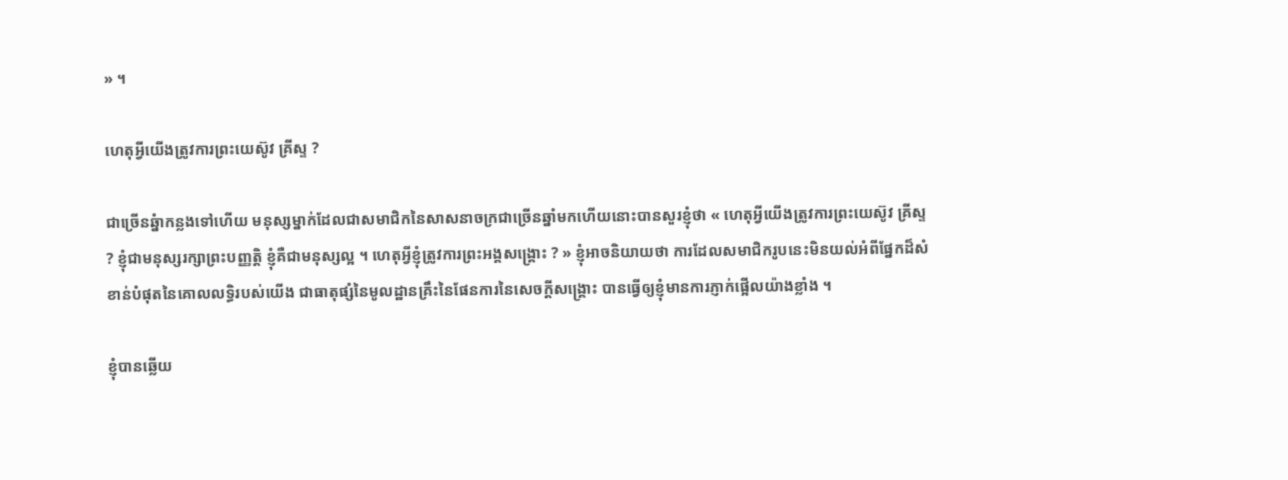» ។

ហេតុអ្វីយើងត្រូវការព្រះយេស៊ូវ គ្រីស្ទ ?

ជាច្រើនឆ្នំាកន្លងទៅហើយ មនុស្សម្នាក់ដែលជាសមាជិកនៃសាសនាចក្រជាច្រើនឆ្នាំមកហើយនោះបានសួរខ្ញុំថា « ហេតុអ្វីយើងត្រូវការព្រះយេស៊ូវ គ្រីស្ទ ? ខ្ញុំជាមនុស្សរក្សាព្រះបញ្ញត្តិ ខ្ញុំគឺជាមនុស្សល្អ ។ ហេតុអ្វីខ្ញុំត្រូវការព្រះអង្គសង្គ្រោះ ? » ខ្ញុំអាចនិយាយថា ការដែលសមាជិករូបនេះមិនយល់អំពីផ្នែកដ៏សំខាន់បំផុតនៃគោលលទ្ធិរបស់យើង ជាធាតុផ្សំនៃមូលដ្ឋានគ្រឹះនៃផែនការនៃសេចក្តីសង្គ្រោះ បានធ្វើឲ្យខ្ញុំមានការភ្ញាក់ផ្អើលយ៉ាងខ្លាំង ។

ខ្ញុំបានឆ្លើយ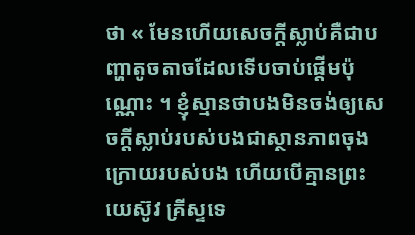ថា « មែនហើយសេចក្តីស្លាប់គឺជាបញ្ហាតូចតាចដែលទើបចាប់ផ្តើមប៉ុណ្ណោះ ។ ខ្ញុំស្មានថាបងមិនចង់ឲ្យសេចក្តីស្លាប់របស់បងជាស្ថានភាពចុងក្រោយរបស់បង ហើយបើគ្មានព្រះយេស៊ូវ គ្រីស្ទទេ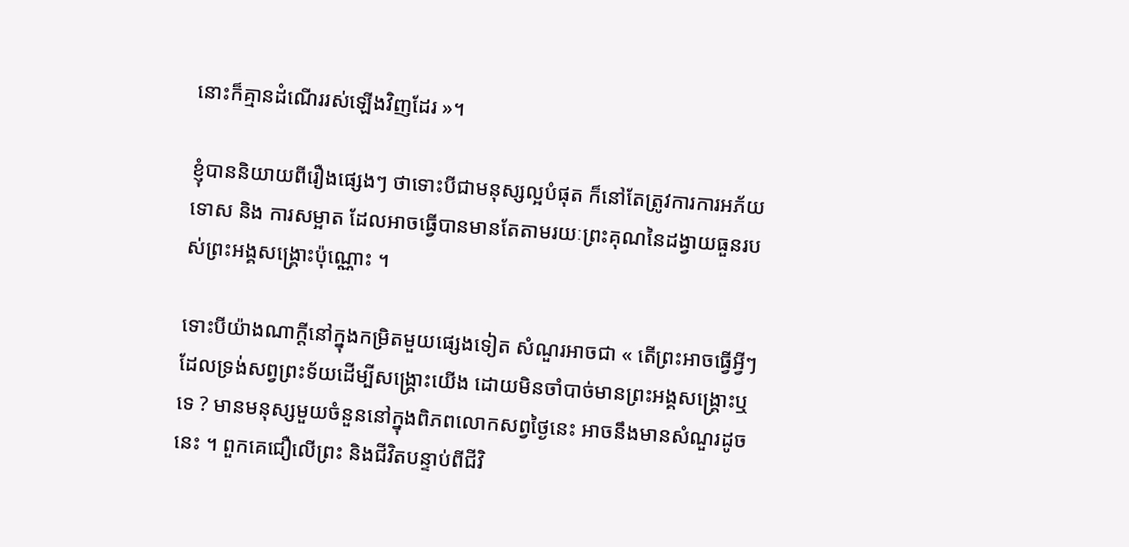នោះក៏គ្មានដំណើររស់ឡើងវិញដែរ »។

ខ្ញុំបាននិយាយពីរឿងផ្សេងៗ ថាទោះបីជាមនុស្សល្អបំផុត ក៏នៅតែត្រូវការការអភ័យទោស និង ការសម្អាត ដែលអាចធ្វើបានមានតែតាមរយៈព្រះគុណនៃដង្វាយធួនរបស់ព្រះអង្គសង្គ្រោះប៉ុណ្ណោះ ។

ទោះបីយ៉ាងណាក្តីនៅក្នុងកម្រិតមួយផ្សេងទៀត សំណួរអាចជា « តើព្រះអាចធ្វើអ្វីៗដែលទ្រង់សព្វព្រះទ័យដើម្បីសង្គ្រោះយើង ដោយមិនចាំបាច់មានព្រះអង្គសង្គ្រោះឬទេ ? មានមនុស្សមួយចំនួននៅក្នុងពិភពលោកសព្វថ្ងៃនេះ អាចនឹងមានសំណួរដូចនេះ ។ ពួកគេជឿលើព្រះ និងជីវិតបន្ទាប់ពីជីវិ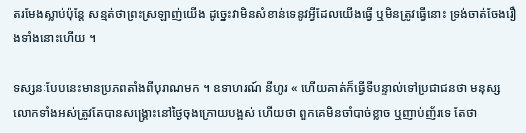តរមែងស្លាប់ប៉ុន្តែ សន្មត់ថាព្រះស្រឡាញ់យើង ដូច្នេះវាមិនសំខាន់ទេនូវអ្វីដែលយើងធ្វើ ឬមិនត្រូវធ្វើនោះ ទ្រង់ចាត់ចែងរឿងទាំងនោះហើយ ។

ទស្សនៈបែបនេះមានប្រភពតាំងពីបុរាណមក ។ ឧទាហរណ៍ នីហូរ « ហើយគាត់ក៏ធ្វើទីបន្ទាល់ទៅប្រជាជនថា មនុស្សលោកទាំងអស់ត្រូវតែបានសង្គ្រោះនៅថ្ងៃចុងក្រោយបង្អស់ ហើយថា ពួកគេមិនចាំបាច់ខ្លាច ឬញាប់ញ័រទេ តែថា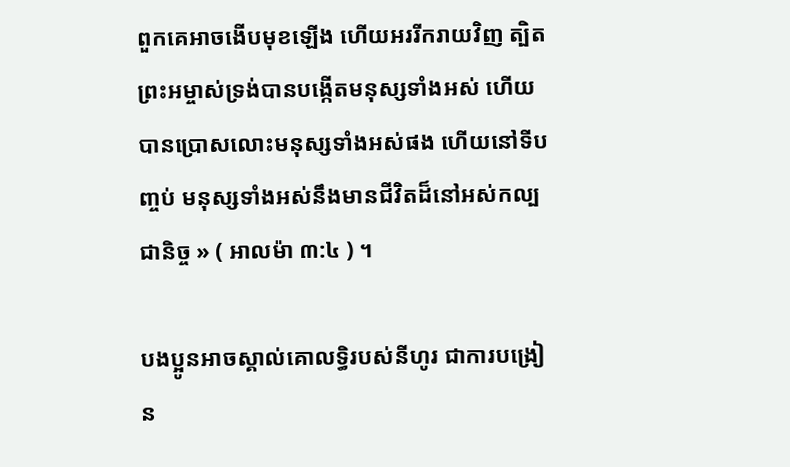ពួកគេអាចងើបមុខឡើង ហើយអររីករាយវិញ ត្បិតព្រះអម្ចាស់ទ្រង់បានបង្កើតមនុស្សទាំងអស់ ហើយបានប្រោសលោះមនុស្សទាំងអស់ផង ហើយនៅទីបញ្ចប់ មនុស្សទាំងអស់នឹងមានជីវិតដ៏នៅអស់កល្បជានិច្ច » ( អាលម៉ា ៣:៤ ) ។

បងប្អូនអាចស្គាល់គោលទ្ធិរបស់នីហូរ ជាការបង្រៀន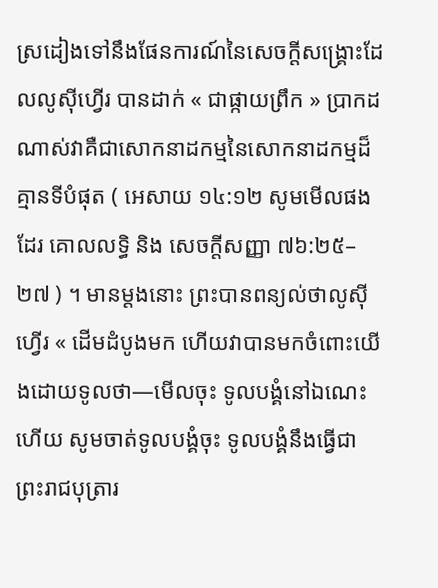ស្រដៀងទៅនឹងផែនការណ៍នៃសេចក្តីសង្គ្រោះដែលលូស៊ីហ្វើរ បានដាក់ « ជាផ្កាយព្រឹក » ប្រាកដ ណាស់វាគឺជាសោកនាដកម្មនៃសោកនាដកម្មដ៏គ្មានទីបំផុត ( អេសាយ ១៤:១២ សូមមើលផងដែរ គោលលទ្ធិ និង សេចក្ដីសញ្ញា ៧៦:២៥–២៧ ) ។ មានម្តងនោះ ព្រះបានពន្យល់ថាលូស៊ីហ្វើរ « ដើមដំបូងមក ហើយវាបានមកចំពោះយើងដោយទូលថា—មើលចុះ ទូលបង្គំនៅឯណេះហើយ សូមចាត់ទូលបង្គំចុះ ទូលបង្គំនឹងធ្វើជាព្រះរាជបុត្រារ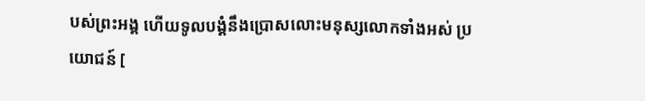បស់ព្រះអង្គ ហើយទូលបង្គំនឹងប្រោសលោះមនុស្សលោកទាំងអស់ ប្រយោជន៍ [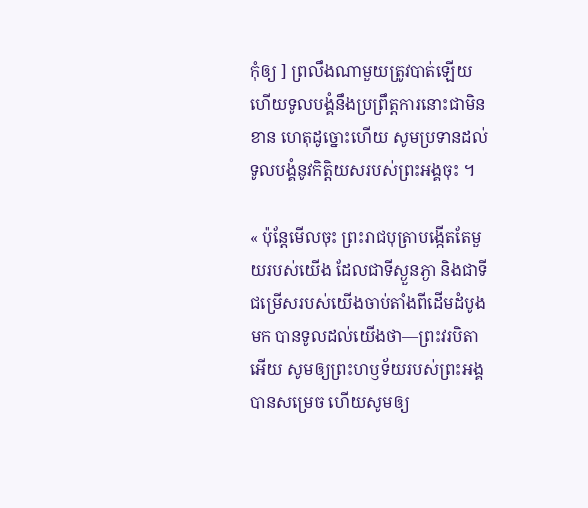កុំឲ្យ ] ព្រលឹងណាមួយត្រូវបាត់ឡើយ ហើយទូលបង្គំនឹងប្រព្រឹត្តការនោះជាមិនខាន ហេតុដូច្នោះហើយ សូមប្រទានដល់ទូលបង្គំនូវកិត្តិយសរបស់ព្រះអង្គចុះ ។

« ប៉ុន្តែមើលចុះ ព្រះរាជបុត្រាបង្កើតតែមួយរបស់យើង ដែលជាទីស្ងួនភ្ងា និងជាទីជម្រើសរបស់យើងចាប់តាំងពីដើមដំបូងមក បានទូលដល់យើងថា—ព្រះវរបិតាអើយ សូមឲ្យព្រះហឫទ័យរបស់ព្រះអង្គបានសម្រេច ហើយសូមឲ្យ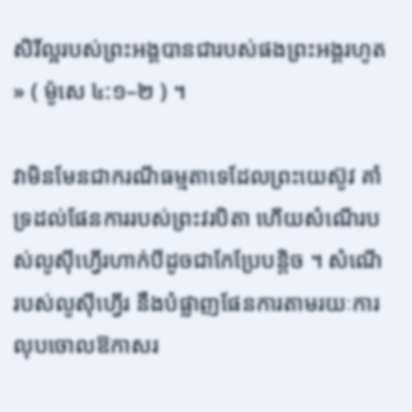សិរីល្អរបស់ព្រះអង្គបានជារបស់ផងព្រះអង្គរហូត » ( ម៉ូសេ ៤:១–២ ) ។

វាមិនមែនជាករណីធម្មតាទេដែលព្រះយេស៊ូវ គាំទ្រដល់ផែនការរបស់ព្រះវរបិតា ហើយសំណើរបស់លូស៊ីហ្វើរហាក់បីដូចជាកែប្រែបន្តិច ។ សំណើរបស់លូស៊ីហ្វើរ នឹងបំផ្លាញផែនការតាមរយៈការលុបចោលឱកាសរ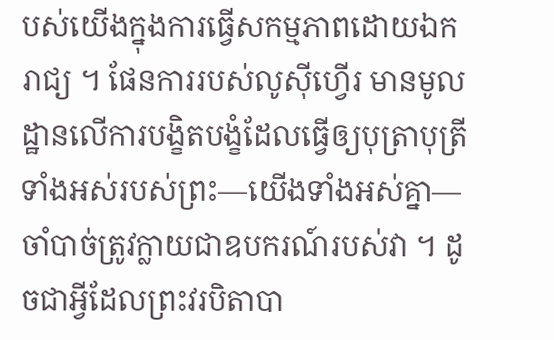បស់យើងក្នុងការធ្វើសកម្មភាពដោយឯករាជ្យ ។ ផែនការរបស់លូស៊ីហ្វើរ មានមូលដ្ឋានលើការបង្ខិតបង្ខំដែលធ្វើឲ្យបុត្រាបុត្រីទាំងអស់របស់ព្រះ—យើងទាំងអស់គ្នា—ចាំបាច់ត្រូវក្លាយជាឧបករណ៍របស់វា ។ ដូចជាអ្វីដែលព្រះវរបិតាបា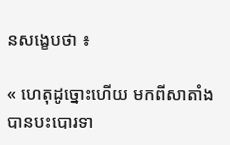នសង្ខេបថា ៖

« ហេតុដូច្នោះហើយ មកពីសាតាំងបានបះបោរទា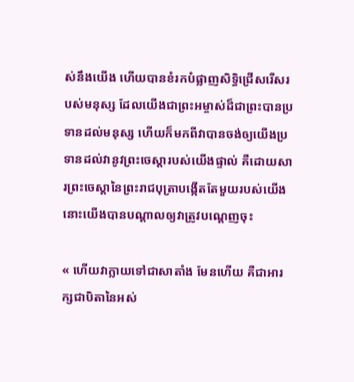ស់នឹងយើង ហើយបានខំរកបំផ្លាញសិទ្ធិជ្រើសរើសរបស់មនុស្ស ដែលយើងជាព្រះអម្ចាស់ដ៏ជាព្រះបានប្រទានដល់មនុស្ស ហើយក៏មកពីវាបានចង់ឲ្យយើងប្រទានដល់វានូវព្រះចេស្ដារបស់យើងផ្ទាល់ គឺដោយសារព្រះចេស្ដានៃព្រះរាជបុត្រាបង្កើតតែមួយរបស់យើង នោះយើងបានបណ្ដាលឲ្យវាត្រូវបណ្ដេញចុះ

« ហើយវាក្លាយទៅជាសាតាំង មែនហើយ គឺជាអារក្សជាបិតានៃអស់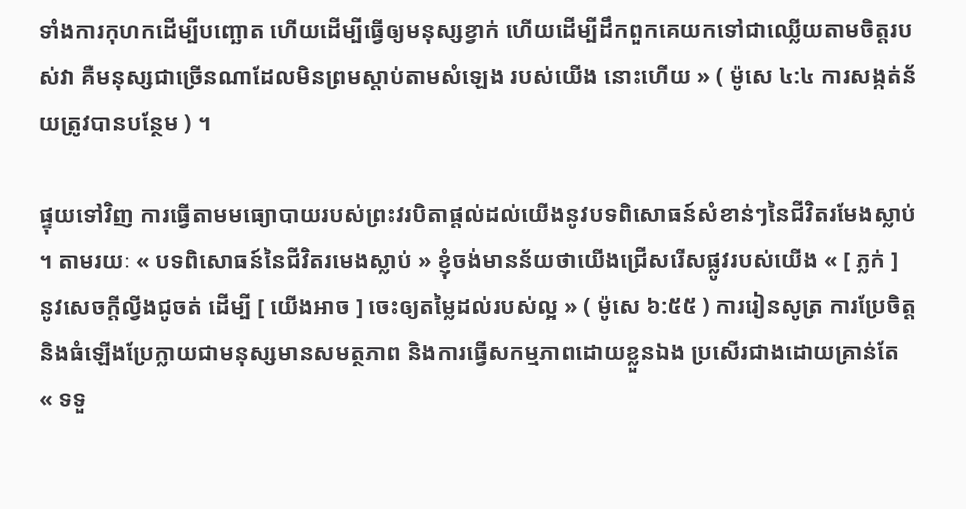ទាំងការកុហកដើម្បីបញ្ឆោត ហើយដើម្បីធ្វើឲ្យមនុស្សខ្វាក់ ហើយដើម្បីដឹកពួកគេយកទៅជាឈ្លើយតាមចិត្តរបស់វា គឺមនុស្សជាច្រើនណាដែលមិនព្រមស្តាប់តាមសំឡេង របស់យើង នោះហើយ » ( ម៉ូសេ ៤:៤ ការសង្កត់ន័យត្រូវបានបន្ថែម ) ។

ផ្ទុយទៅវិញ ការធ្វើតាមមធ្យោបាយរបស់ព្រះវរបិតាផ្តល់ដល់យើងនូវបទពិសោធន៍សំខាន់ៗនៃជីវិតរមែងស្លាប់ ។ តាមរយៈ « បទពិសោធន៍នៃជីវិតរមេងស្លាប់ » ខ្ញុំចង់មានន័យថាយើងជ្រើសរើសផ្លូវរបស់យើង « [ ភ្លក់ ] នូវសេចក្តីល្វីងជូចត់ ដើម្បី [ យើងអាច ] ចេះឲ្យតម្លៃដល់របស់ល្អ » ( ម៉ូសេ ៦:៥៥ ) ការរៀនសូត្រ ការប្រែចិត្ត និងធំឡើងប្រែក្លាយជាមនុស្សមានសមត្ថភាព និងការធ្វើសកម្មភាពដោយខ្លួនឯង ប្រសើរជាងដោយគ្រាន់តែ « ទទួ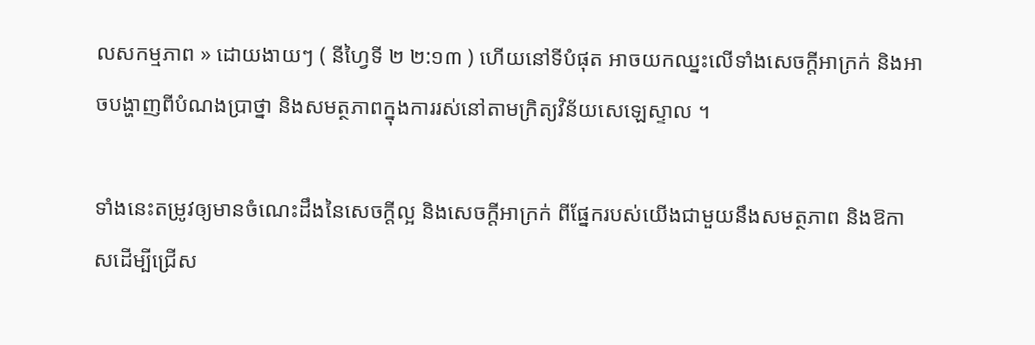លសកម្មភាព » ដោយងាយៗ ( នីហ្វៃទី ២ ២:១៣ ) ហើយនៅទីបំផុត អាចយកឈ្នះលើទាំងសេចក្តីអាក្រក់ និងអាចបង្ហាញពីបំណងប្រាថ្នា និងសមត្ថភាពក្នុងការរស់នៅតាមក្រិត្យវិន័យសេឡេស្ទាល ។

ទាំងនេះតម្រូវឲ្យមានចំណេះដឹងនៃសេចក្តីល្អ និងសេចក្តីអាក្រក់ ពីផ្នែករបស់យើងជាមួយនឹងសមត្ថភាព និងឱកាសដើម្បីជ្រើស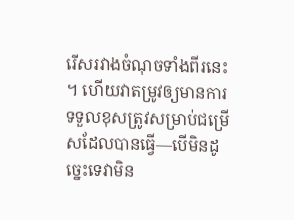រើសរវាងចំណុចទាំងពីរនេះ ។ ហើយវាតម្រូវឲ្យមានការទទួលខុសត្រូវសម្រាប់ជម្រើសដែលបានធ្វើ—បើមិនដូច្នេះទេវាមិន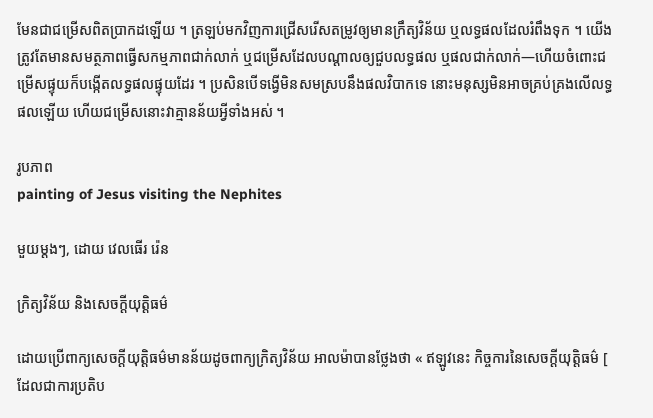មែនជាជម្រើសពិតប្រាកដឡើយ ។ ត្រឡប់មកវិញការជ្រើសរើសតម្រូវឲ្យមានក្រឹត្យវិន័យ ឬលទ្ធផលដែលរំពឹងទុក ។ យើងត្រូវតែមានសមត្ថភាពធ្វើសកម្មភាពជាក់លាក់ ឬជម្រើសដែលបណ្តាលឲ្យជួបលទ្ធផល ឬផលជាក់លាក់—ហើយចំពោះជម្រើសផ្ទុយក៏បង្កើតលទ្ធផលផ្ទុយដែរ ។ ប្រសិនបើទង្វើមិនសមស្របនឹងផលវិបាកទេ នោះមនុស្សមិនអាចគ្រប់គ្រងលើលទ្ធផលឡើយ ហើយជម្រើសនោះវាគ្មានន័យអ្វីទាំងអស់ ។

រូបភាព
painting of Jesus visiting the Nephites

មួយម្តងៗ, ដោយ វេលធើរ រ៉េន

ក្រិត្យវិន័យ និងសេចក្ដីយុត្តិធម៌

ដោយប្រើពាក្យសេចក្ដីយុត្តិធម៌មានន័យដូចពាក្យក្រិត្យវិន័យ អាលម៉ាបានថ្លែងថា « ឥឡូវនេះ កិច្ចការនៃសេចក្ដីយុត្តិធម៌ [ ដែលជាការប្រតិប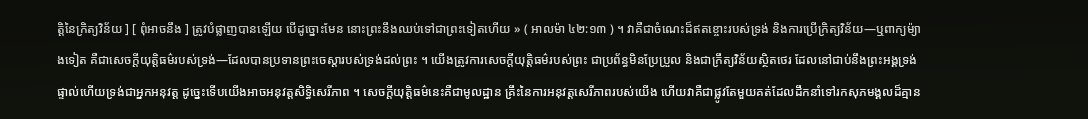ត្តិនៃក្រិត្យវិន័យ ] [ ពុំអាចនឹង ] ត្រូវបំផ្លាញបានឡើយ បើដូច្នោះមែន នោះព្រះនឹងឈប់ទៅជាព្រះទៀតហើយ » ( អាលម៉ា ៤២:១៣ ) ។ វាគឺជាចំណេះដ៏ឥតខ្ចោះរបស់ទ្រង់ និងការប្រើក្រិត្យវិន័យ—ឬពាក្យម៉្យាងទៀត គឺជាសេចក្ដីយុត្តិធម៌របស់ទ្រង់—ដែលបានប្រទានព្រះចេស្តារបស់ទ្រង់ដល់ព្រះ ។ យើងត្រូវការសេចក្ដីយុត្តិធម៌របស់ព្រះ ជាប្រព័ន្ធមិនប្រែប្រួល និងជាក្រឹត្យវិន័យស្ថិតថេរ ដែលនៅជាប់នឹងព្រះអង្គទ្រង់ផ្ទាល់ហើយទ្រង់ជាអ្នកអនុវត្ត ដូច្នេះទើបយើងអាចអនុវត្តសិទ្ធិសេរីភាព ។ សេចក្ដីយុត្តិធម៌នេះគឺជាមូលដ្ឋាន គ្រឹះនៃការអនុវត្តសេរីភាពរបស់យើង ហើយវាគឺជាផ្លូវតែមួយគត់ដែលដឹកនាំទៅរកសុភមង្គលដ៏គ្មាន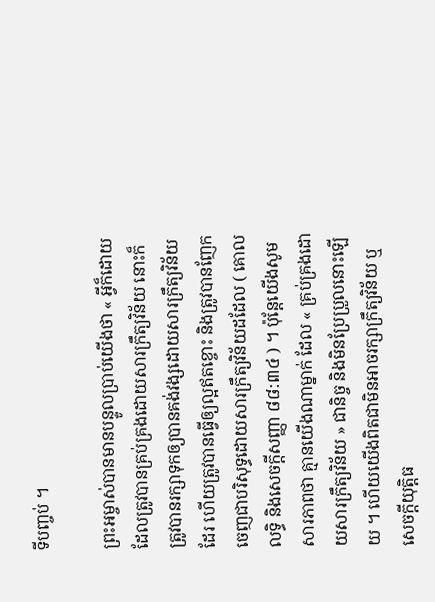ទីបញ្ចប់ ។

ព្រះអម្ចាស់បានមានបន្ទូលប្រាប់យើងថា « អ្វីក៏ដោយដែលត្រូវបានគ្រប់គ្រងដោយសារក្រឹត្យវិន័យ នោះក៏ត្រូវបានរក្សាទុកឲ្យបានគង់វង្សដោយសារក្រឹត្យវិន័យដែរ ហើយត្រូវបានធ្វើឲ្យល្អឥតខ្ចោះ និងត្រូវបានញែកចេញជាបរិសុទ្ធដោយសារក្រឹត្យវិន័យដដែល ( គោលលទ្ធិ និងសេចក្តីសញ្ញា ៨៨:៣៤ ) ។ ប៉ុន្តែយើងសូមសារភាពថា គ្មានយើងណាម្នាក់ ដែល « គ្រប់គ្រងដោយសារក្រឹត្យវិន័យ » ជានិច្ច និងមិនប្រែប្រួលនោះឡើយ ។ ហើយយើងពិតជាមិនអាចរក្សាក្រឹត្យវិន័យ ឬសេចក្តីយុត្តិធ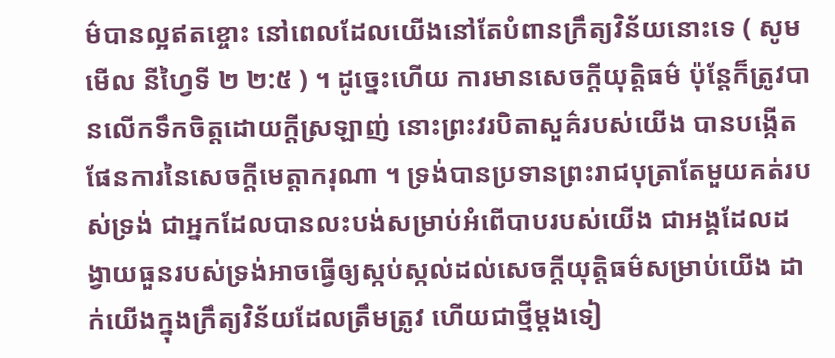ម៌បានល្អឥតខ្ចោះ នៅពេលដែលយើងនៅតែបំពានក្រឹត្យវិន័យនោះទេ ( សូមមើល នីហ្វៃទី ២ ២:៥ ) ។ ដូច្នេះហើយ ការមានសេចក្តីយុត្តិធម៌ ប៉ុន្តែក៏ត្រូវបានលើកទឹកចិត្តដោយក្ដីស្រឡាញ់ នោះព្រះវរបិតាសួគ៌របស់យើង បានបង្កើតផែនការនៃសេចក្តីមេត្តាករុណា ។ ទ្រង់បានប្រទានព្រះរាជបុត្រាតែមួយគត់របស់ទ្រង់ ជាអ្នកដែលបានលះបង់សម្រាប់អំពើបាបរបស់យើង ជាអង្គដែលដង្វាយធួនរបស់ទ្រង់អាចធ្វើឲ្យស្កប់ស្កល់ដល់សេចក្ដីយុត្តិធម៌សម្រាប់យើង ដាក់យើងក្នុងក្រឹត្យវិន័យដែលត្រឹមត្រូវ ហើយជាថ្មីម្តងទៀ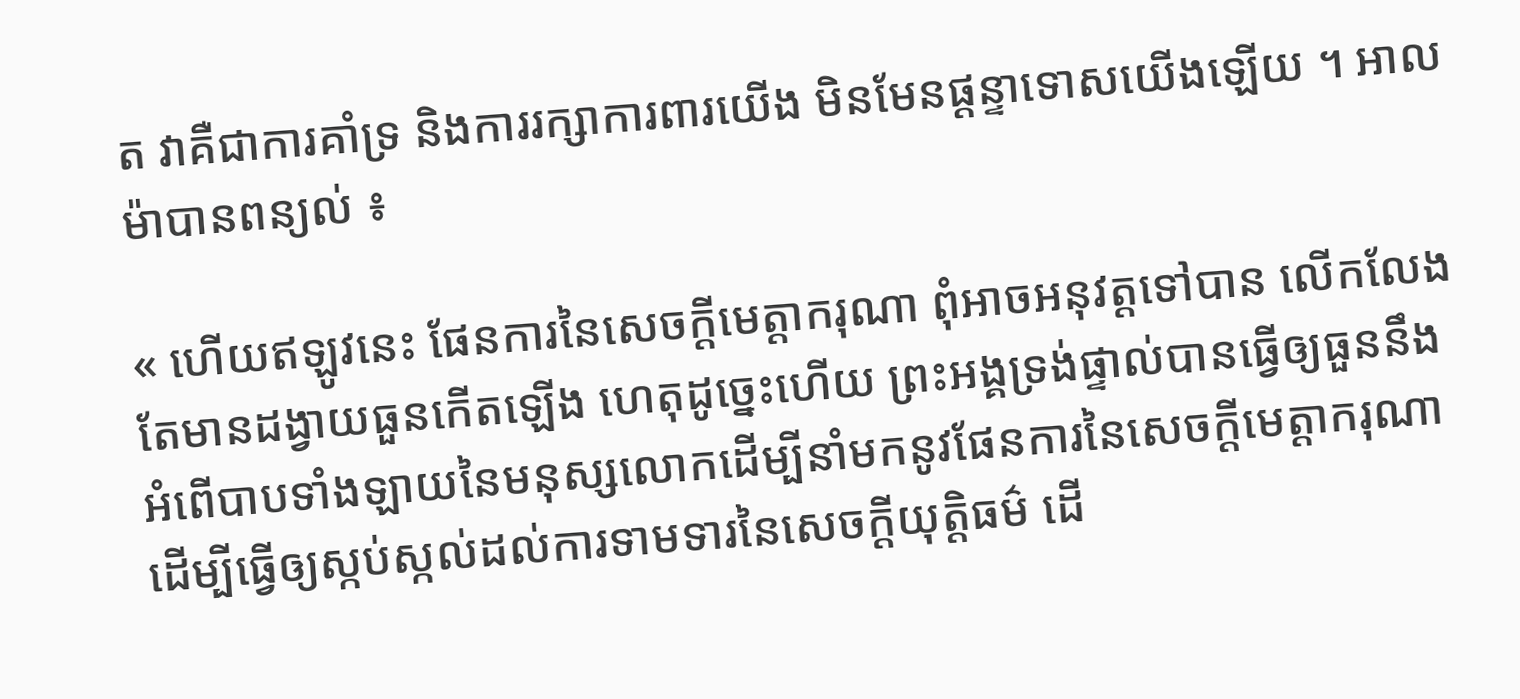ត វាគឺជាការគាំទ្រ និងការរក្សាការពារយើង មិនមែនផ្ដន្ទាទោសយើងឡើយ ។ អាលម៉ាបានពន្យល់ ៖

« ហើយឥឡូវនេះ ផែនការនៃសេចក្ដីមេត្តាករុណា ពុំអាចអនុវត្តទៅបាន លើកលែងតែមានដង្វាយធួនកើតឡើង ហេតុដូច្នេះហើយ ព្រះអង្គទ្រង់ផ្ទាល់បានធ្វើឲ្យធួននឹងអំពើបាបទាំងឡាយនៃមនុស្សលោកដើម្បីនាំមកនូវផែនការនៃសេចក្ដីមេត្តាករុណា ដើម្បីធ្វើឲ្យស្កប់ស្កល់ដល់ការទាមទារនៃសេចក្ដីយុត្តិធម៌ ដើ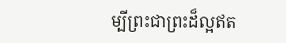ម្បីព្រះជាព្រះដ៏ល្អឥត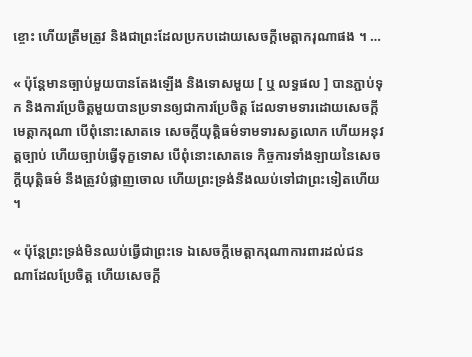ខ្ចោះ ហើយត្រឹមត្រូវ និងជាព្រះដែលប្រកបដោយសេចក្ដីមេត្តាករុណាផង ។ …

« ប៉ុន្តែមានច្បាប់មួយបានតែងឡើង និងទោសមួយ [ ឬ លទ្ធផល ] បានភ្ជាប់ទុក និងការប្រែចិត្តមួយបានប្រទានឲ្យជាការប្រែចិត្ត ដែលទាមទារដោយសេចក្ដីមេត្តាករុណា បើពុំនោះសោតទេ សេចក្ដីយុត្តិធម៌ទាមទារសត្វលោក ហើយអនុវត្តច្បាប់ ហើយច្បាប់ធ្វើទុក្ខទោស បើពុំនោះសោតទេ កិច្ចការទាំងឡាយនៃសេចក្ដីយុត្តិធម៌ នឹងត្រូវបំផ្លាញចោល ហើយព្រះទ្រង់នឹងឈប់ទៅជាព្រះទៀតហើយ ។

« ប៉ុន្តែព្រះទ្រង់មិនឈប់ធ្វើជាព្រះទេ ឯសេចក្ដីមេត្តាករុណាការពារដល់ជនណាដែលប្រែចិត្ត ហើយសេចក្ដី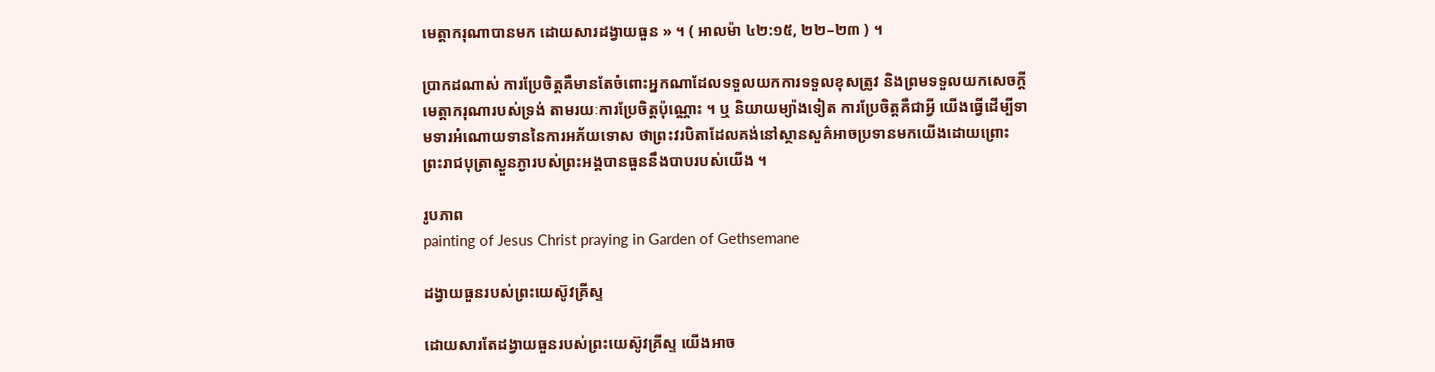មេត្តាករុណាបានមក ដោយសារដង្វាយធួន » ។ ( អាលម៉ា ៤២:១៥, ២២–២៣ ) ។

ប្រាកដណាស់ ការប្រែចិត្តគឺមានតែចំពោះអ្នកណាដែលទទួលយកការទទួលខុសត្រូវ និងព្រមទទួលយកសេចក្តីមេត្តាករុណារបស់ទ្រង់ តាមរយៈការប្រែចិត្តប៉ុណ្ណោះ ។ ឬ និយាយម្យ៉ាងទៀត ការប្រែចិត្តគឺជាអ្វី យើងធ្វើដើម្បីទាមទារអំណោយទាននៃការអភ័យទោស ថាព្រះវរបិតាដែលគង់នៅស្ថានសួគ៌អាចប្រទានមកយើងដោយព្រោះ ព្រះរាជបុត្រាស្ងួនភ្ងារបស់ព្រះអង្គបានធួននឹងបាបរបស់យើង ។

រូបភាព
painting of Jesus Christ praying in Garden of Gethsemane

ដង្វាយធួនរបស់ព្រះយេស៊ូវគ្រីស្ទ

ដោយសារតែដង្វាយធួនរបស់ព្រះយេស៊ូវគ្រីស្ទ យើងអាច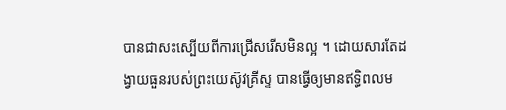បានជាសះស្បើយពីការជ្រើសរើសមិនល្អ ។ ដោយសារតែដង្វាយធួនរបស់ព្រះយេស៊ូវគ្រីស្ទ បានធ្វើឲ្យមានឥទ្ធិពលម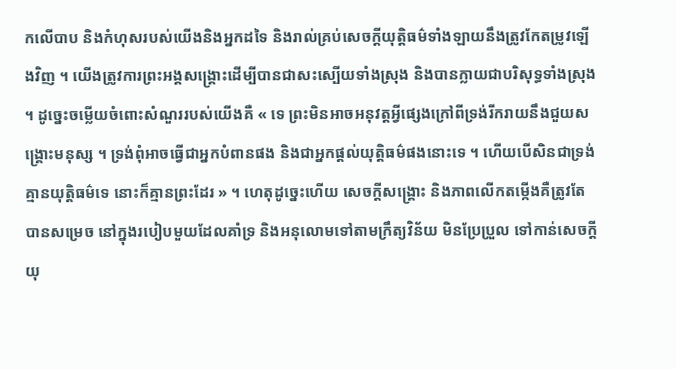កលើបាប និងកំហុសរបស់យើងនិងអ្នកដទៃ និងរាល់គ្រប់សេចក្តីយុត្តិធម៌ទាំងឡាយនឹងត្រូវកែតម្រូវឡើងវិញ ។ យើងត្រូវការព្រះអង្គសង្គ្រោះដើម្បីបានជាសះស្បើយទាំងស្រុង និងបានក្លាយជាបរិសុទ្ធទាំងស្រុង ។ ដូច្នេះចម្លើយចំពោះសំណួររបស់យើងគឺ « ទេ ព្រះមិនអាចអនុវត្តអ្វីផ្សេងក្រៅពីទ្រង់រីករាយនឹងជួយសង្គ្រោះមនុស្ស ។ ទ្រង់ពុំអាចធ្វើជាអ្នកបំពានផង និងជាអ្នកផ្តល់យុត្តិធម៌ផងនោះទេ ។ ហើយបើសិនជាទ្រង់គ្មានយុត្តិធម៌ទេ នោះក៏គ្មានព្រះដែរ » ។ ហេតុដូច្នេះហើយ សេចក្តីសង្រ្គោះ និងភាពលើកតម្កើងគឺត្រូវតែបានសម្រេច នៅក្នុងរបៀបមួយដែលគាំទ្រ និងអនុលោមទៅតាមក្រឹត្យវិន័យ មិនប្រែប្រួល ទៅកាន់សេចក្តីយុ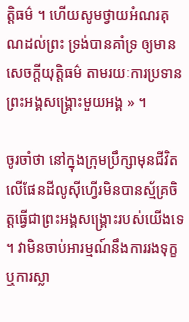ត្តិធម៌ ។ ហើយសូមថ្វាយអំណរគុណដល់ព្រះ ទ្រង់បានគាំទ្រ ឲ្យមានសេចក្តីយុត្តិធម៌ តាមរយៈការប្រទានព្រះអង្គសង្គ្រោះមួយអង្គ » ។

ចូរចាំថា នៅក្នុងក្រុមប្រឹក្សាមុនជីវិតលើផែនដីលូស៊ីហ្វើរមិនបានស្ម័គ្រចិត្តធ្វើជាព្រះអង្គសង្គ្រោះរបស់យើងទេ ។ វាមិនចាប់អារម្មណ៍នឹងការរងទុក្ខ ឬការស្លា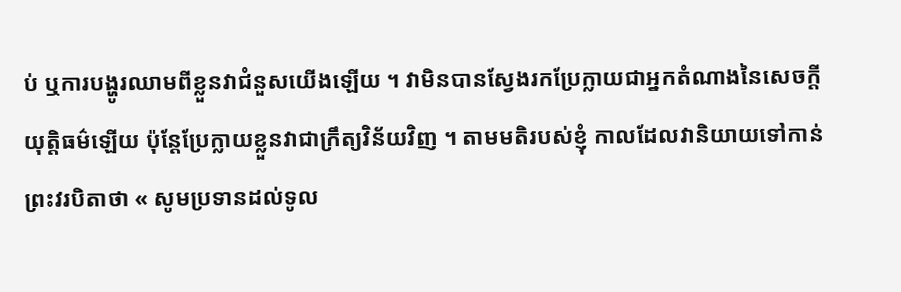ប់ ឬការបង្ហូរឈាមពីខ្លួនវាជំនួសយើងឡើយ ។ វាមិនបានស្វែងរកប្រែក្លាយជាអ្នកតំណាងនៃសេចក្តីយុត្តិធម៌ឡើយ ប៉ុន្តែប្រែក្លាយខ្លួនវាជាក្រឹត្យវិន័យវិញ ។ តាមមតិរបស់ខ្ញុំ កាលដែលវានិយាយទៅកាន់ព្រះវរបិតាថា « សូមប្រទានដល់ទូល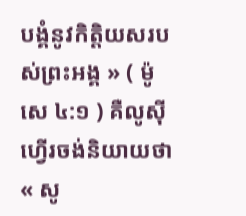បង្គំនូវកិត្តិយសរបស់ព្រះអង្គ » ( ម៉ូសេ ៤:១ ) គឺលូស៊ីហ្វើរចង់និយាយថា « សូ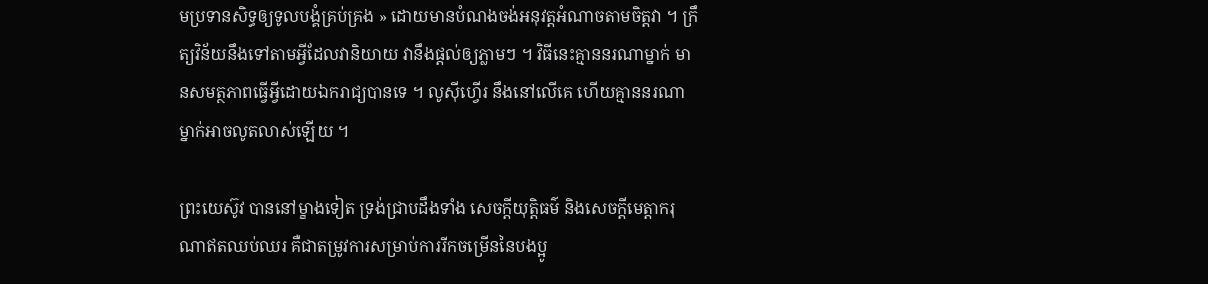មប្រទានសិទ្ធឲ្យទូលបង្គំគ្រប់គ្រង » ដោយមានបំណងចង់អនុវត្តអំណាចតាមចិត្តវា ។ ក្រឹត្យវិន័យនឹងទៅតាមអ្វីដែលវានិយាយ វានឹងផ្តល់ឲ្យភ្លាមៗ ។ វិធីនេះគ្មាននរណាម្នាក់ មានសមត្ថភាពធ្វើអ្វីដោយឯករាជ្យបានទេ ។ លូស៊ីហ្វើរ នឹងនៅលើគេ ហើយគ្មាននរណាម្នាក់អាចលូតលាស់ឡើយ ។

ព្រះយេស៊ូវ បាននៅម្ខាងទៀត ទ្រង់ជ្រាបដឹងទាំង សេចក្តីយុត្តិធម៌ និងសេចក្តីមេត្តាករុណាឥតឈប់ឈរ គឺជាតម្រូវការសម្រាប់ការរីកចម្រើននៃបងប្អូ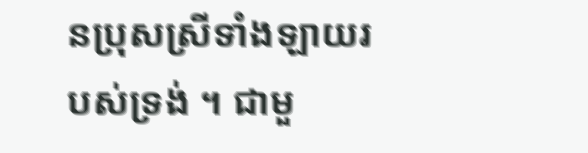នប្រុសស្រីទាំងឡាយរបស់ទ្រង់ ។ ជាមួ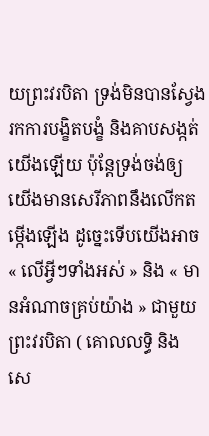យព្រះវរបិតា ទ្រង់មិនបានស្វែងរកការបង្ខិតបង្ខំ និងគាបសង្កត់យើងឡើយ ប៉ុន្តែទ្រង់ចង់ឲ្យយើងមានសេរីភាពនឹងលើកតម្កើងឡើង ដូច្នេះទើបយើងអាច « លើអ្វីៗទាំងអស់ » និង « មានអំណាចគ្រប់យ៉ាង » ជាមួយព្រះវរបិតា ( គោលលទ្ធិ និង សេ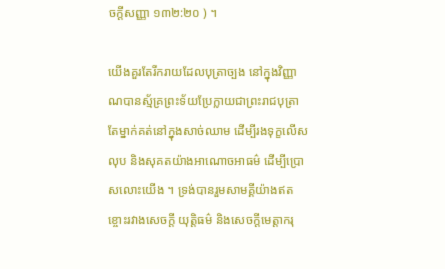ចក្តីសញ្ញា ១៣២:២០ ) ។

យើងគួរតែរីករាយដែលបុត្រាច្បង នៅក្នុងវិញ្ញាណបានស្ម័គ្រព្រះទ័យប្រែក្លាយជាព្រះរាជបុត្រាតែម្នាក់គត់នៅក្នុងសាច់ឈាម ដើម្បីរងទុក្ខលើសលុប និងសុគតយ៉ាងអាណោចអាធម៌ ដើម្បីប្រោសលោះយើង ។ ទ្រង់បានរួមសាមគ្គីយ៉ាងឥតខ្ចោះរវាងសេចក្តី យុត្តិធម៌ និងសេចក្តីមេត្តាករុ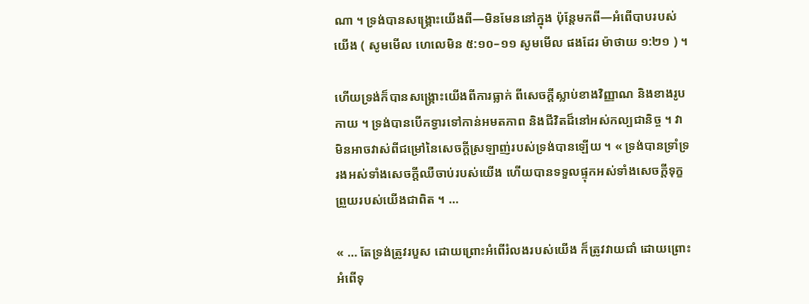ណា ។ ទ្រង់បានសង្គ្រោះយើងពី—មិនមែននៅក្នុង ប៉ុន្តែមកពី—អំពើបាបរបស់យើង ( សូមមើល ហេលេមិន ៥:១០–១១ សូមមើល ផងដែរ ម៉ាថាយ ១:២១ ) ។

ហើយទ្រង់ក៏បានសង្គ្រោះយើងពីការធ្លាក់ ពីសេចក្តីស្លាប់ខាងវិញ្ញាណ និងខាងរូបកាយ ។ ទ្រង់បានបើកទ្វារទៅកាន់អមតភាព និងជីវិតដ៏នៅអស់កល្បជានិច្ច ។ វាមិនអាចវាស់ពីជម្រៅនៃសេចក្តីស្រឡាញ់របស់ទ្រង់បានឡើយ ។ « ទ្រង់បានទ្រាំទ្ររងអស់ទាំងសេចក្ដីឈឺចាប់របស់យើង ហើយបានទទួលផ្ទុកអស់ទាំងសេចក្ដីទុក្ខព្រួយរបស់យើងជាពិត ។ …

« … តែទ្រង់ត្រូវរបួស ដោយព្រោះអំពើរំលងរបស់យើង ក៏ត្រូវវាយជាំ ដោយព្រោះអំពើទុ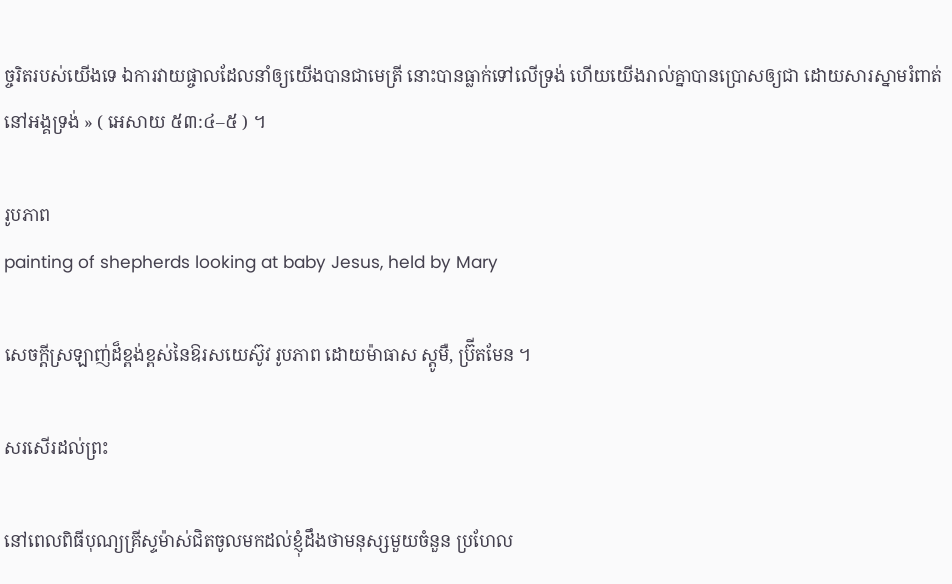ច្ចរិតរបស់យើងទេ ឯការវាយផ្ចាលដែលនាំឲ្យយើងបានជាមេត្រី នោះបានធ្លាក់ទៅលើទ្រង់ ហើយយើងរាល់គ្នាបានប្រោសឲ្យជា ដោយសារស្នាមរំពាត់នៅអង្គទ្រង់ » ( អេសាយ ៥៣:៤–៥ ) ។

រូបភាព
painting of shepherds looking at baby Jesus, held by Mary

សេចក្តីស្រឡាញ់ដ៏ខ្ពង់ខ្ពស់នៃឱរសយេស៊ូវ រូបភាព ដោយម៉ាធាស ស្តូមឺ, ប្រ៊ីតមែន ។

សរសើរដល់ព្រះ

នៅពេលពិធីបុណ្យគ្រីស្ទម៉ាស់ជិតចូលមកដល់ខ្ញុំដឹងថាមនុស្សមួយចំនួន ប្រហែល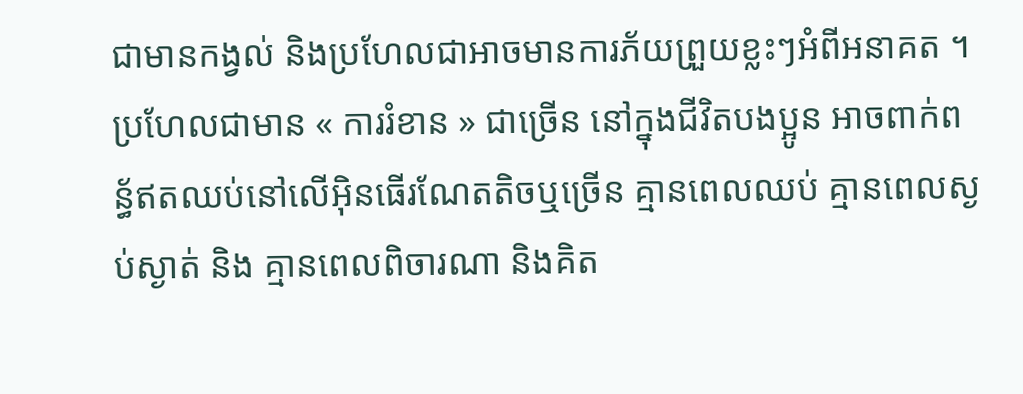ជាមានកង្វល់ និងប្រហែលជាអាចមានការភ័យព្រួយខ្លះៗអំពីអនាគត ។ ប្រហែលជាមាន « ការរំខាន » ជាច្រើន នៅក្នុងជីវិតបងប្អូន អាចពាក់ពន្ធ័ឥតឈប់នៅលើអ៊ិនធើរណែតតិចឬច្រើន គ្មានពេលឈប់ គ្មានពេលស្ងប់ស្ងាត់ និង គ្មានពេលពិចារណា និងគិត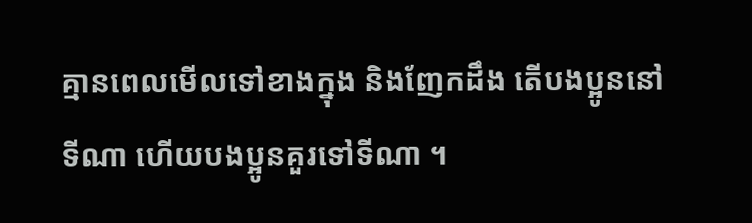គ្មានពេលមើលទៅខាងក្នុង និងញែកដឹង តើបងប្អូននៅទីណា ហើយបងប្អូនគួរទៅទីណា ។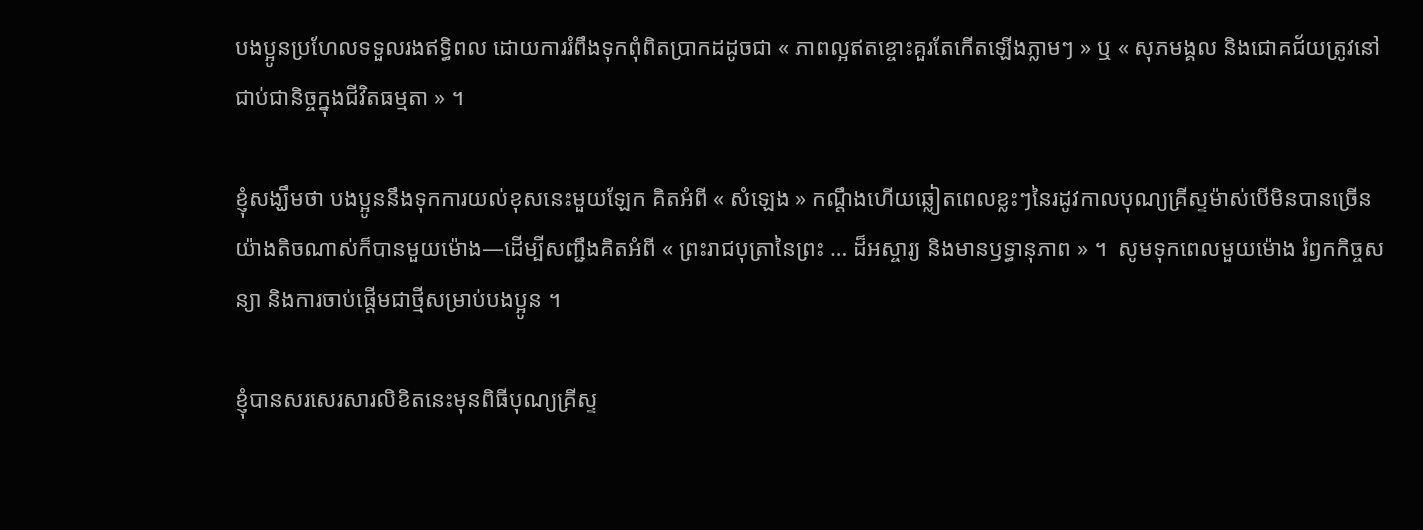បងប្អូនប្រហែលទទួលរងឥទ្ធិពល ដោយការរំពឹងទុកពុំពិតប្រាកដដូចជា « ភាពល្អឥតខ្ចោះគួរតែកើតឡើងភ្លាមៗ » ឬ « សុភមង្គល និងជោគជ័យត្រូវនៅជាប់ជានិច្ចក្នុងជីវិតធម្មតា » ។

ខ្ញុំសង្ឃឹមថា បងប្អូននឹងទុកការយល់ខុសនេះមួយឡែក គិតអំពី « សំឡេង » កណ្តឹងហើយឆ្លៀតពេលខ្លះៗនៃរដូវកាលបុណ្យគ្រីស្ទម៉ាស់បើមិនបានច្រើនយ៉ាងតិចណាស់ក៏បានមួយម៉ោង—ដើម្បីសញ្ជឹងគិតអំពី « ព្រះរាជបុត្រានៃព្រះ … ដ៏អស្ចារ្យ និងមានឫទ្ធានុភាព » ។  សូមទុកពេលមួយម៉ោង រំឭកកិច្ចសន្យា និងការចាប់ផ្តើមជាថ្មីសម្រាប់បងប្អូន ។

ខ្ញុំបានសរសេរសារលិខិតនេះមុនពិធីបុណ្យគ្រីស្ទ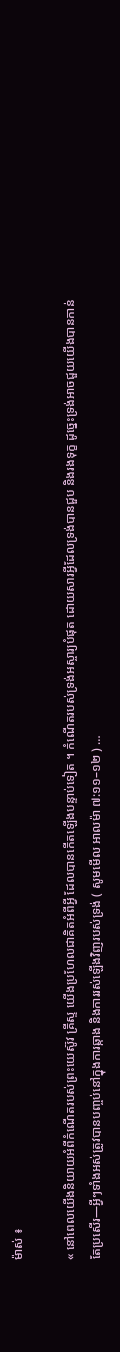ម៉ាស់ ៖

« នៅពេលយើងនិយាយអំពីកំណើតរបស់ព្រះយេស៊ូវ គ្រីស្ទ យើងប្រហែលជាគិតអំពីអ្វី ដែលបានកើតឡើងបន្ទាប់ទៀត ។ កំណើតរបស់ទ្រង់អស្ចារ្យបំផុត ដោយសារអ្វីដែលទ្រង់បានជួប និងរងទុក្ខ ដូច្នេះទ្រង់អាចជួយយើងបានកាន់តែប្រសើរ—អ្វីៗទាំងអស់ត្រូវបានបញ្ចប់នៅក្នុងការឆ្កាង និងការរស់ឡើងវិញរបស់ទ្រង់ ( សូមមើល អាលម៉ា ៧:១១–១២ ) …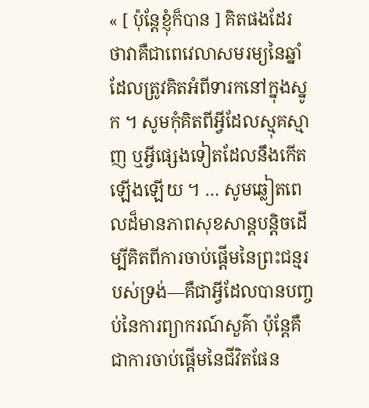« [ ប៉ុន្តែខ្ញុំក៏បាន ] គិតផងដែរ ថាវាគឺជាពេវេលាសមរម្យនៃឆ្នាំដែលត្រូវគិតអំពីទារកនៅក្នុងស្នូក ។ សូមកុំគិតពីអ្វីដែលស្មុគស្មាញ ឬអ្វីផ្សេងទៀតដែលនឹងកើតឡើងឡើយ ។ … សូមឆ្លៀតពេលដ៏មានភាពសុខសាន្តបន្តិចដើម្បីគិតពីការចាប់ផ្តើមនៃព្រះជន្មរបស់ទ្រង់—គឺជាអ្វីដែលបានបញ្ចប់នៃការព្យាករណ៍សួគ៌ា ប៉ុន្តែគឺជាការចាប់ផ្តើមនៃជីវិតផែន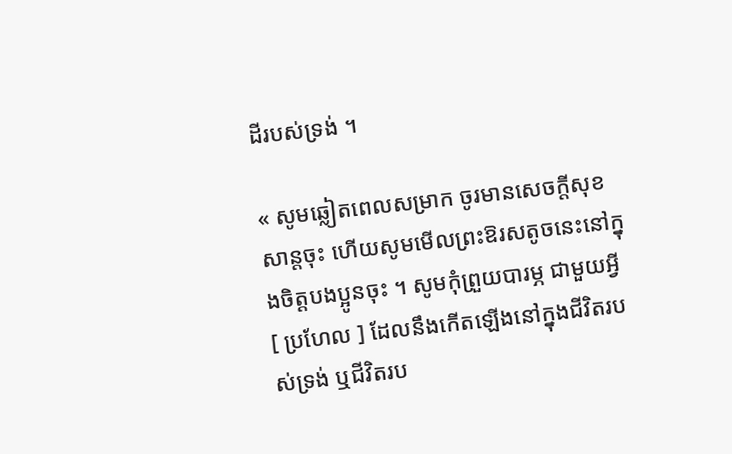ដីរបស់ទ្រង់ ។

« សូមឆ្លៀតពេលសម្រាក ចូរមានសេចក្តីសុខសាន្តចុះ ហើយសូមមើលព្រះឱរសតូចនេះនៅក្នុងចិត្តបងប្អូនចុះ ។ សូមកុំព្រួយបារម្ភ ជាមួយអ្វី [ ប្រហែល ] ដែលនឹងកើតឡើងនៅក្នុងជីវិតរបស់ទ្រង់ ឬជីវិតរប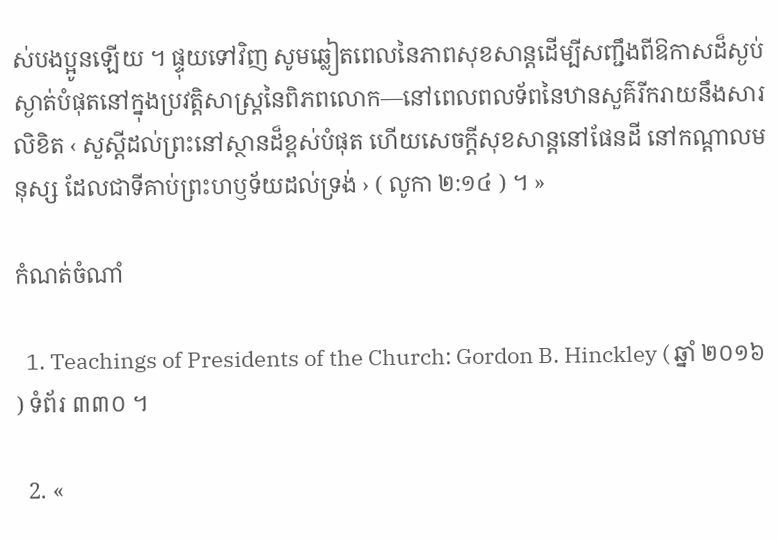ស់បងប្អូនឡើយ ។ ផ្ទុយទៅវិញ សូមឆ្លៀតពេលនៃភាពសុខសាន្តដើម្បីសញ្ជឹងពីឱកាសដ៏ស្ងប់ស្ងាត់បំផុតនៅក្នុងប្រវត្តិសាស្ត្រនៃពិភពលោក—នៅពេលពលទ័ពនៃឋានសួគ៌រីករាយនឹងសារលិខិត ‹ សួស្តីដល់ព្រះនៅស្ថានដ៏ខ្ពស់បំផុត ហើយសេចក្តីសុខសាន្តនៅផែនដី នៅកណ្តាលមនុស្ស ដែលជាទីគាប់ព្រះហឫទ័យដល់ទ្រង់ › ( លូកា ២:១៤ ) ។ »

កំណត់ចំណាំ

  1. Teachings of Presidents of the Church: Gordon B. Hinckley ( ឆ្នាំ ២០១៦ ) ទំព័រ ៣៣០ ។

  2. «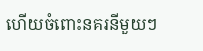ហើយចំពោះនគរនីមួយៗ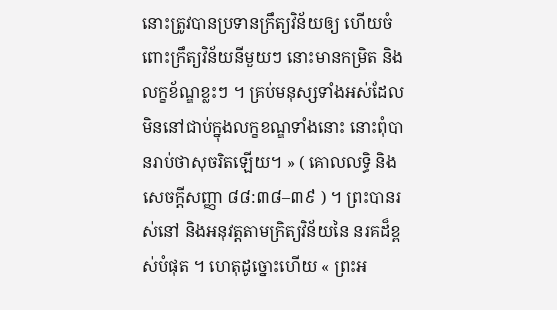នោះត្រូវបានប្រទានក្រឹត្យវិន័យឲ្យ ហើយចំពោះក្រឹត្យវិន័យនីមួយៗ នោះមានកម្រិត និងលក្ខខ័ណ្ឌខ្លះៗ ។ គ្រប់មនុស្សទាំងអស់ដែលមិននៅជាប់ក្នុងលក្ខខណ្ឌទាំងនោះ នោះពុំបានរាប់ថាសុចរិតឡើយ។ » ( គោលលទ្ធិ និង សេចក្តីសញ្ញា ៨៨:៣៨–៣៩ ) ។ ព្រះបានរស់នៅ និងអនុវត្តតាមក្រិត្យវិន័យនៃ នរគដ៏ខ្ពស់បំផុត ។ ហេតុដូច្នោះហើយ « ព្រះអ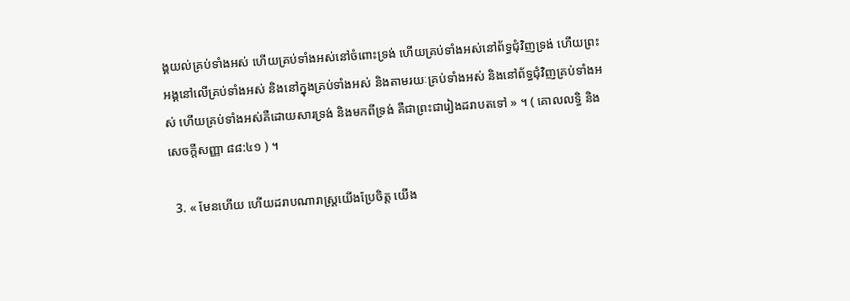ង្គយល់គ្រប់ទាំងអស់ ហើយគ្រប់ទាំងអស់នៅចំពោះទ្រង់ ហើយគ្រប់ទាំងអស់នៅព័ទ្ធជុំវិញទ្រង់ ហើយព្រះអង្គនៅលើគ្រប់ទាំងអស់ និងនៅក្នុងគ្រប់ទាំងអស់ និងតាមរយៈគ្រប់ទាំងអស់ និងនៅព័ទ្ធជុំវិញគ្រប់ទាំងអស់ ហើយគ្រប់ទាំងអស់គឺដោយសារទ្រង់ និងមកពីទ្រង់ គឺជាព្រះជារៀងដរាបតទៅ » ។ ( គោលលទ្ធិ និង សេចក្តីសញ្ញា ៨៨:៤១ ) ។

  3. « មែនហើយ ហើយដរាបណារាស្ត្រយើងប្រែចិត្ត យើង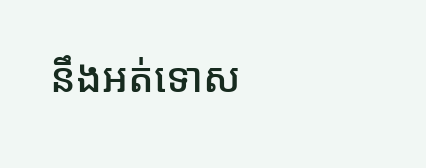នឹងអត់ទោស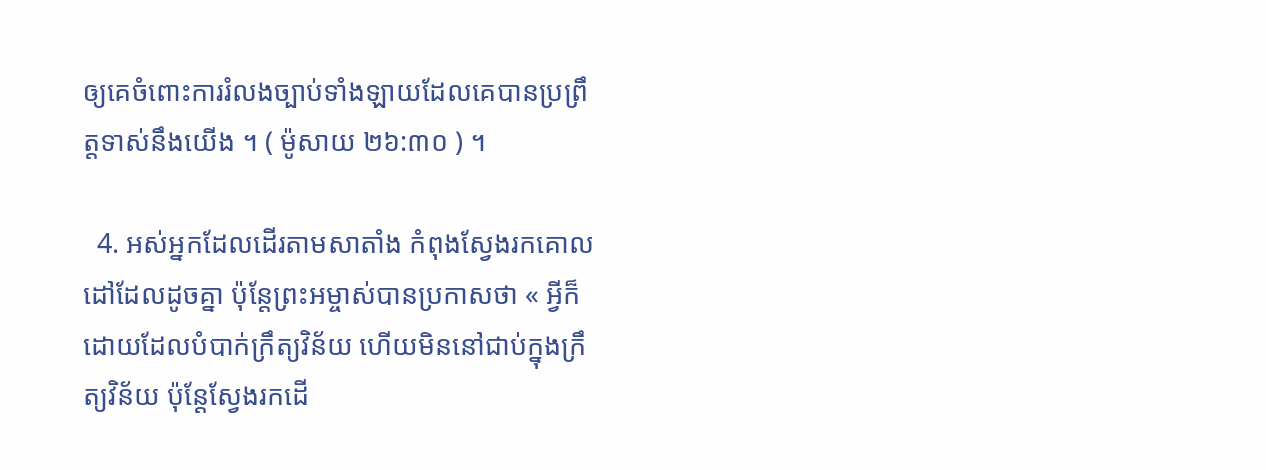ឲ្យគេចំពោះការរំលងច្បាប់ទាំងឡាយដែលគេបានប្រព្រឹត្តទាស់នឹងយើង ។ ( ម៉ូសាយ ២៦:៣០ ) ។

  4. អស់អ្នកដែលដើរតាមសាតាំង កំពុងស្វែងរកគោលដៅដែលដូចគ្នា ប៉ុន្តែព្រះអម្ចាស់បានប្រកាសថា « អ្វីក៏ដោយដែលបំបាក់ក្រឹត្យវិន័យ ហើយមិននៅជាប់ក្នុងក្រឹត្យវិន័យ ប៉ុន្តែស្វែងរកដើ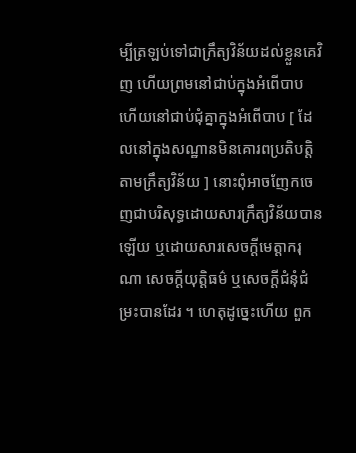ម្បីត្រឡប់ទៅជាក្រឹត្យវិន័យដល់ខ្លួនគេវិញ ហើយព្រមនៅជាប់ក្នុងអំពើបាប ហើយនៅជាប់ជុំគ្នាក្នុងអំពើបាប [ ដែលនៅក្នុងសណ្ឋានមិនគោរពប្រតិបត្តិតាមក្រឹត្យវិន័យ ] នោះពុំអាចញែកចេញជាបរិសុទ្ធដោយសារក្រឹត្យវិន័យបានឡើយ ឬដោយសារសេចក្ដីមេត្តាករុណា សេចក្ដីយុត្តិធម៌ ឬសេចក្ដីជំនុំជំម្រះបានដែរ ។ ហេតុដូច្នេះហើយ ពួក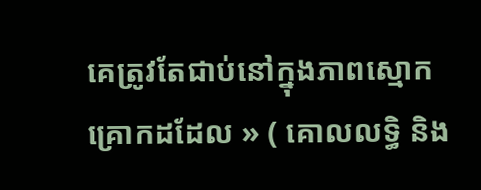គេត្រូវតែជាប់នៅក្នុងភាពស្មោកគ្រោកដដែល » ( គោលលទ្ធិ និង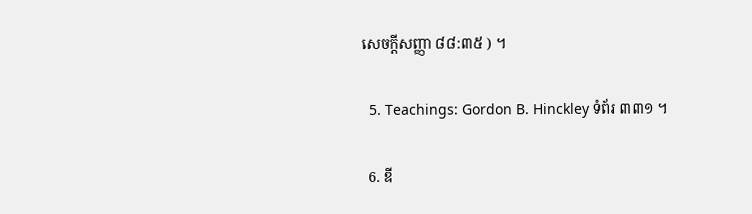សេចក្តីសញ្ញា ៨៨:៣៥ ) ។

  5. Teachings: Gordon B. Hinckley ទំព័រ ៣៣១ ។

  6. ឌី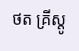ថត គ្រីស្តូ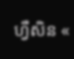ហ្វឺសិន «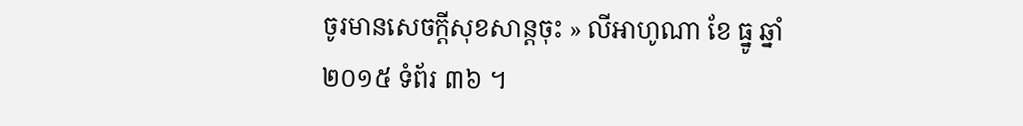ចូរមានសេចក្តីសុខសាន្តចុះ » លីអាហូណា ខែ ធ្នូ ឆ្នាំ ២០១៥ ទំព័រ ៣៦ ។